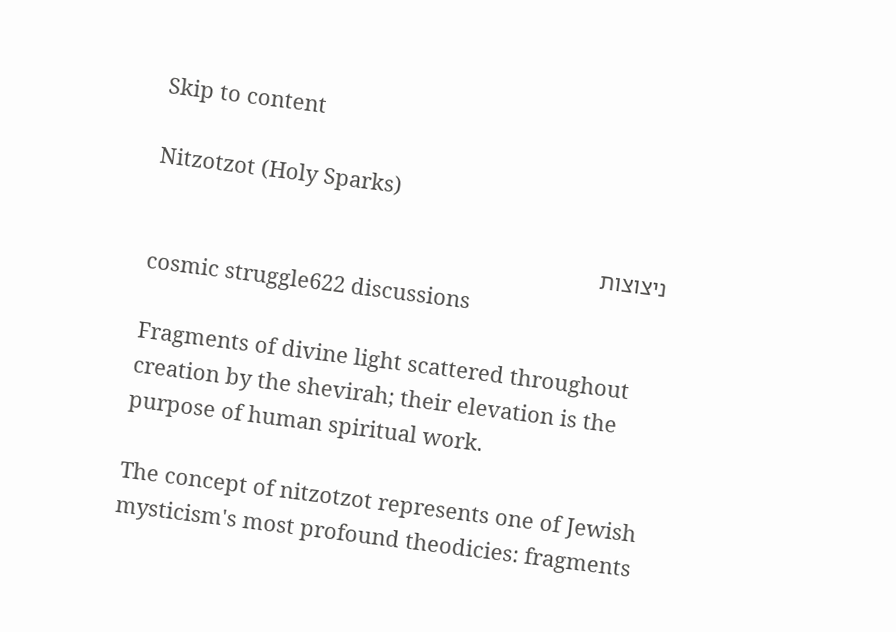Skip to content

Nitzotzot (Holy Sparks)

ניצוצות
cosmic struggle622 discussions

Fragments of divine light scattered throughout creation by the shevirah; their elevation is the purpose of human spiritual work.

The concept of nitzotzot represents one of Jewish mysticism's most profound theodicies: fragments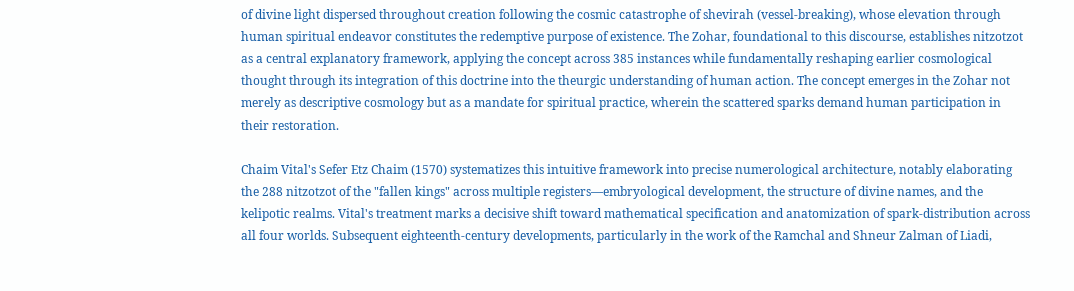of divine light dispersed throughout creation following the cosmic catastrophe of shevirah (vessel-breaking), whose elevation through human spiritual endeavor constitutes the redemptive purpose of existence. The Zohar, foundational to this discourse, establishes nitzotzot as a central explanatory framework, applying the concept across 385 instances while fundamentally reshaping earlier cosmological thought through its integration of this doctrine into the theurgic understanding of human action. The concept emerges in the Zohar not merely as descriptive cosmology but as a mandate for spiritual practice, wherein the scattered sparks demand human participation in their restoration.

Chaim Vital's Sefer Etz Chaim (1570) systematizes this intuitive framework into precise numerological architecture, notably elaborating the 288 nitzotzot of the "fallen kings" across multiple registers—embryological development, the structure of divine names, and the kelipotic realms. Vital's treatment marks a decisive shift toward mathematical specification and anatomization of spark-distribution across all four worlds. Subsequent eighteenth-century developments, particularly in the work of the Ramchal and Shneur Zalman of Liadi,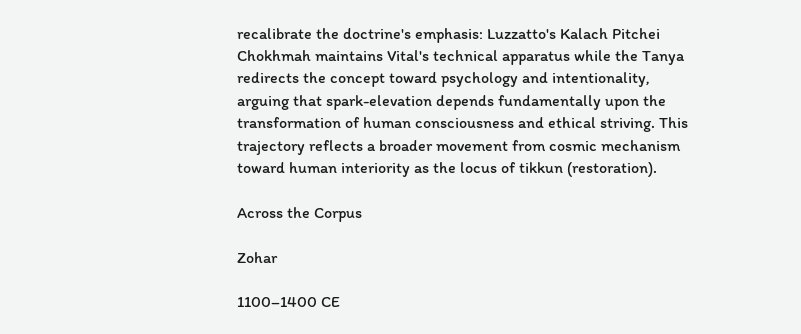recalibrate the doctrine's emphasis: Luzzatto's Kalach Pitchei Chokhmah maintains Vital's technical apparatus while the Tanya redirects the concept toward psychology and intentionality, arguing that spark-elevation depends fundamentally upon the transformation of human consciousness and ethical striving. This trajectory reflects a broader movement from cosmic mechanism toward human interiority as the locus of tikkun (restoration).

Across the Corpus

Zohar

1100–1400 CE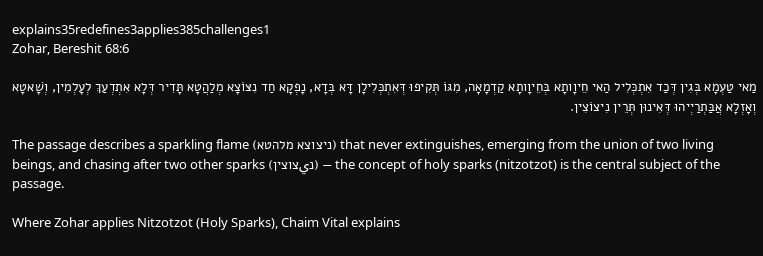explains35redefines3applies385challenges1
Zohar, Bereshit 68:6

מַאי טַעְמָא בְּגִין דְּכַד אִתְכְּלִיל הַאי חֵיוָותָא בְּחֵיוָותָא קַדְמָאָה, מִגּוֹ תְּקִיפוּ דְּאִתְכְּלִילָן דָּא בְּדָא, נָפְקָא חַד נִצּוֹצָא מְלַהֲטָא תָּדִיר דְּלָא אִתְדְעַךְ לְעָלְמִין, וְשָׁאטָא וְאָזְלָא אֲבַּתְרַיְיהוּ דְּאִינוּן תְּרֵין נִיצוֹצִין.

The passage describes a sparkling flame (ניצוצא מלהטא) that never extinguishes, emerging from the union of two living beings, and chasing after two other sparks (נيצוצין) — the concept of holy sparks (nitzotzot) is the central subject of the passage.

Where Zohar applies Nitzotzot (Holy Sparks), Chaim Vital explains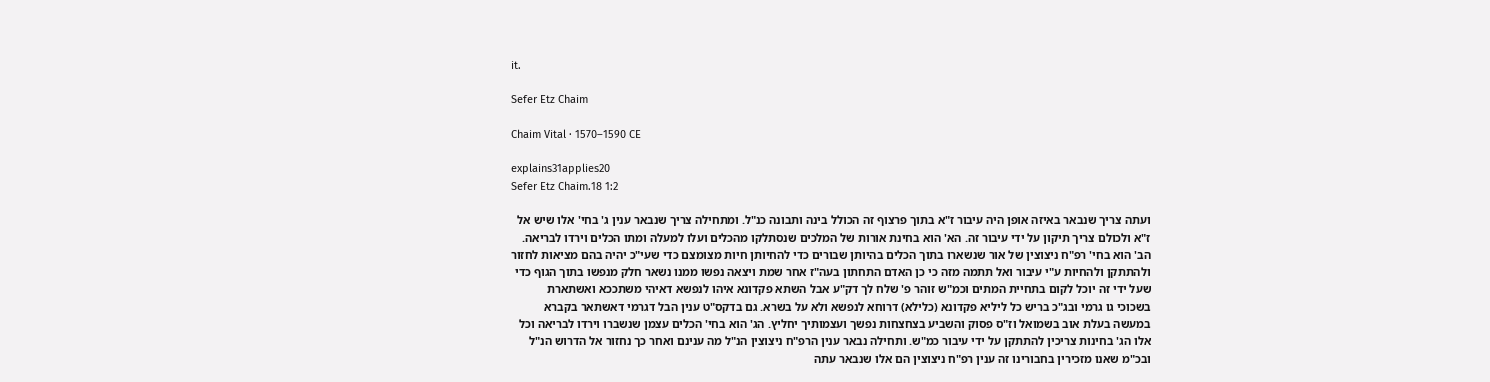it.

Sefer Etz Chaim

Chaim Vital · 1570–1590 CE

explains31applies20
Sefer Etz Chaim.18 1:2

ועתה צריך שנבאר באיזה אופן היה עיבור ז"א בתוך פרצוף זה הכולל בינה ותבונה כנ"ל. ומתחילה צריך שנבאר ענין ג' בחי' אלו שיש אל ז"א ולכולם צריך תיקון על ידי עיבור זה. הא' הוא בחינת אורות של המלכים שנסתלקו מהכלים ועלו למעלה ומתו הכלים וירדו לבריאה. הב' הוא בחי' רפ"ח ניצוצין של אור שנשארו בתוך הכלים בהיותן שבורים כדי להחיותן חיות מצומצם כדי שעי"כ יהיה בהם מציאות לחזור ולהתתקן ולהחיות ע"י עיבור ואל תתמה מזה כי כן האדם התחתון בעה"ז אחר שמת ויצאה נפשו ממנו נשאר חלק מנפשו בתוך הגוף כדי שעל ידי זה יוכל לקום בתחיית המתים וכמ"ש זוהר פ' שלח לך דק"ע אבל השתא פקדונא איהו לנפשא דאיהי משתככא ואשתארת בשכוכי גו גרמי ובג"כ בריש כל ליליא פקדונא (כלילא) דרוחא לנפשא ולא על בשרא. גם בדקס"ט ענין הבל דגרמי דאשתאר בקברא במעשה בעלת אוב בשמואל וז"ס פסוק והשביע בצחצחות נפשך ועצמותיך יחליץ. הג' הוא בחי' הכלים עצמן שנשברו וירדו לבריאה וכל אלו הג' בחינות צריכין להתתקן על ידי עיבור כמ"ש. ותחילה נבאר ענין הרפ"ח ניצוצין הנ"ל מה ענינם ואחר כך נחזור אל הדרוש הנ"ל ובכ"מ שאנו מזכירין בחבורינו זה ענין רפ"ח ניצוצין הם אלו שנבאר עתה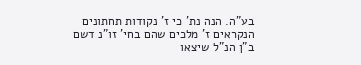בע"ה. הנה נת' כי ז' נקודות תחתונים הנקראים ז' מלכים שהם בחי' זו"נ דשם ב"ן הנ"ל שיצאו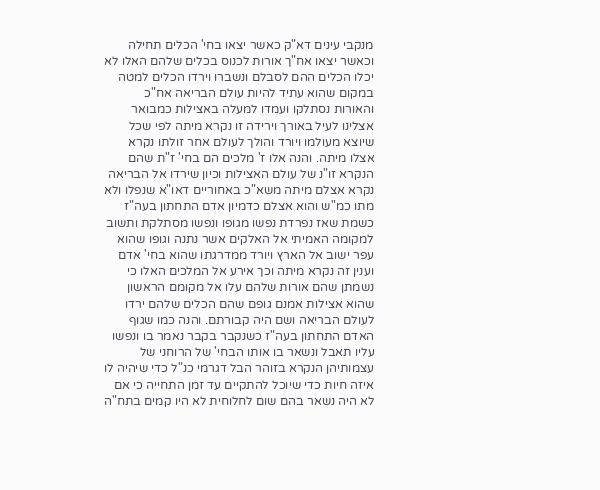מנקבי עינים דא"ק כאשר יצאו בחי' הכלים תחילה וכאשר יצאו אח"ך אורות לכנוס בכלים שלהם האלו לא יכלו הכלים ההם לסבלם ונשברו וירדו הכלים למטה במקום שהוא עתיד להיות עולם הבריאה אח"כ והאורות נסתלקו ועמדו למעלה באצילות כמבואר אצלינו לעיל באורך וירידה זו נקרא מיתה לפי שכל שיוצא מעולמו ויורד והולך לעולם אחר זולתו נקרא אצלו מיתה. והנה אלו ז' מלכים הם בחי' ז"ת שהם הנקרא זו"נ של עולם האצילות וכיון שירדו אל הבריאה נקרא אצלם מיתה משא"כ באחוריים דאו"א שנפלו ולא מתו כמ"ש והוא אצלם כדמיון אדם התחתון בעה"ז כשמת שאז נפרדת נפשו מגופו ונפשו מסתלקת ותשוב למקומה האמיתי אל האלקים אשר נתנה וגופו שהוא עפר ישוב אל הארץ ויורד ממדרגתו שהוא בחי' אדם וענין זה נקרא מיתה וכך אירע אל המלכים האלו כי נשמתן שהם אורות שלהם עלו אל מקומם הראשון שהוא אצילות אמנם גופם שהם הכלים שלהם ירדו לעולם הבריאה ושם היה קבורתם. והנה כמו שגוף האדם התחתון בעה"ז כשנקבר בקבר נאמר בו ונפשו עליו תאבל ונשאר בו אותו הבחי' של הרוחני של עצמותיהן הנקרא בזוהר הבל דגרמי כנ"ל כדי שיהיה לו איזה חיות כדי שיוכל להתקיים עד זמן התחייה כי אם לא היה נשאר בהם שום לחלוחית לא היו קמים בתח"ה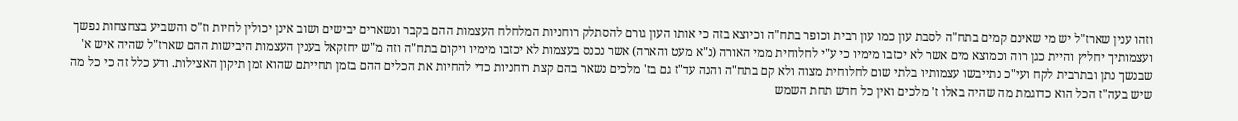וזהו ענין שארז"ל יש מי שאינם קמים בתח"ה לסבת עון כמו עון רבית וכופר בתח"ה וכיוצא בזה כי אותו העון גורם להסתלק רוחניות המלחלח העצמות ההם בקבר ונשארים יבישים ושוב אינן יכולין לחיות וז"ס והשביע בצחצחות נפשך ועצמותיך יחליץ והיית כגן רוה וכמוצא מים אשר לא יכזבו מימיו כי ע"י לחלוחית ממי האורה (נ"א מעט והארה) אשר נכנס בעצמות לא יכזבו מימיו ויקום בתח"ה וזה מ"ש יחזקאל בענין העצמות היבישות ההם שארז"ל שהיה איש א' שבנשך נתן ובתרבית לקח ועי"כ נתייבשו עצמותיו בלתי שום לחלוחית מצוה ולא קם בתח"ה והנה עד"ז גם בז' מלכים נשאר בהם קצת רוחניות כדי להחיות את הכלים ההם בזמן תחייתם שהוא זמן תיקון האצילות. ודע כלל זה כי כל מה שיש בעה"ז הכל הוא כדוגמת מה שהיה באלו ז' מלכים ואין כל חדש תחת השמש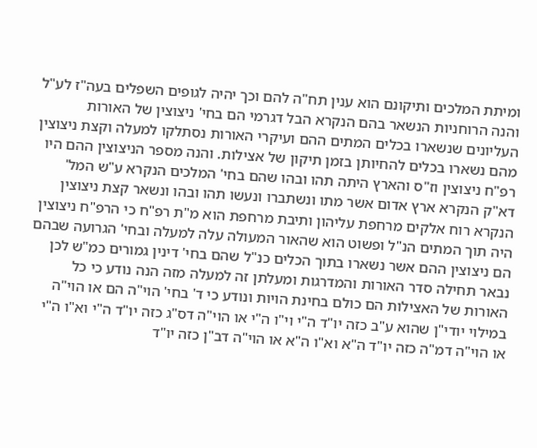ומיתת המלכים ותיקונם הוא ענין תח"ה להם וכך יהיה לגופים השפלים בעה"ז לע"ל והנה הרוחניות הנשאר בהם הנקרא הבל דגרמי הם בחי' ניצוצין של האורות העליונים שנשארו בכלים המתים ההם ועיקרי האורות נסתלקו למעלה וקצת ניצוצין מהם נשארו בכלים להחיותן בזמן תיקון של אצילות. והנה מספר הניצוצין ההם היו רפ"ח ניצוצין וז"ס והארץ היתה תהו ובהו שהם בחי' המלכים הנקרא ע"ש המל' דא"ק הנקרא ארץ אדום אשר מתו ונשתברו ונעשו תהו ובהו ונשאר קצת ניצוצין הנקרא רוח אלקים מרחפת עליהון ותיבת מרחפת הוא מ"ת רפ"ח כי הרפ"ח ניצוצין היה תוך המתים הנ"ל ופשוט הוא שהאור המעולה עלה למעלה ובחי' הגרועה שבהם הם ניצוצין ההם אשר נשארו בתוך הכלים כנ"ל שהם בחי' דינין גמורים כמ"ש לכן נבאר תחילה סדר האורות והמדרגות ומעלתן זה למעלה מזה הנה נודע כי כל האורות של האצילות הם כולם בחינת הויות ונודע כי ד' בחי' הוי"ה הם או הוי"ה במילוי יודי"ן שהוא ע"ב כזה יו"ד ה"י וי"ו ה"י או הוי"ה דס"ג כזה יו"ד ה"י וא"ו ה"י או הוי"ה דמ"ה כזה יו"ד ה"א וא"ו ה"א או הוי"ה דב"ן כזה יו"ד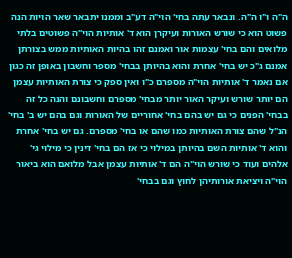ה"ה ו"ו ה"ה. ונבאר עתה בחי' הוי"ה דע"ב וממנו יתבאר שאר הויות הנה פשוט הוא כי שורש האורות ועיקרן הוא ד' אותיות הוי"ה פשוטים בלתי מלואים והם בחי' עצמות אור ואמנם זהו בהיות האותיות ממש בצורתן אמנם ג"כ יש בחי' אחרת והוא בהיותן בבחי' מספר וחשבון באופן זה כגון אם נאמר ד' אותיות הוי"ה מספרם כ"ו ואין ספק כי צורת האותיות עצמן הם יותר שורש ועיקר האור יותר מבחי' מספרם וחשבונם והנה כל זה בבחי' הפנים כי גם יש בהם בחי' אחוריים של האורות וגם בהם יש ב' בחי' הנ"ל שהם צורת האותיות כמו שהם או בחי' מספרם. גם יש בחי' אחרת והוא ד' אותיות השם בהיותן במילוי כי אז הם בחי' דינין כי מילוי גי' אלהים ועוד כי שורש הוי"ה הם ד' אותיות עצמן אבל מלואם הוא ביאור הוי"ה ויציאת אורותיהן לחוץ וגם בבחי'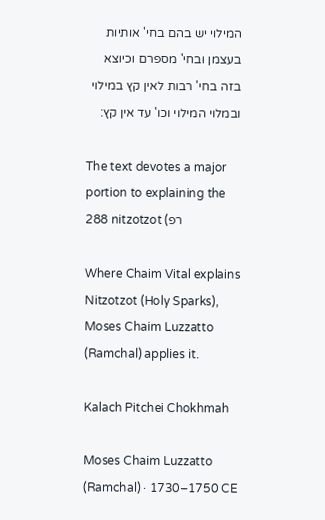המילוי יש בהם בחי' אותיות בעצמן ובחי' מספרם וכיוצא בזה בחי' רבות לאין קץ במילוי ובמלוי המילוי וכו' עד אין קץ:

The text devotes a major portion to explaining the 288 nitzotzot (רפ

Where Chaim Vital explains Nitzotzot (Holy Sparks), Moses Chaim Luzzatto (Ramchal) applies it.

Kalach Pitchei Chokhmah

Moses Chaim Luzzatto (Ramchal) · 1730–1750 CE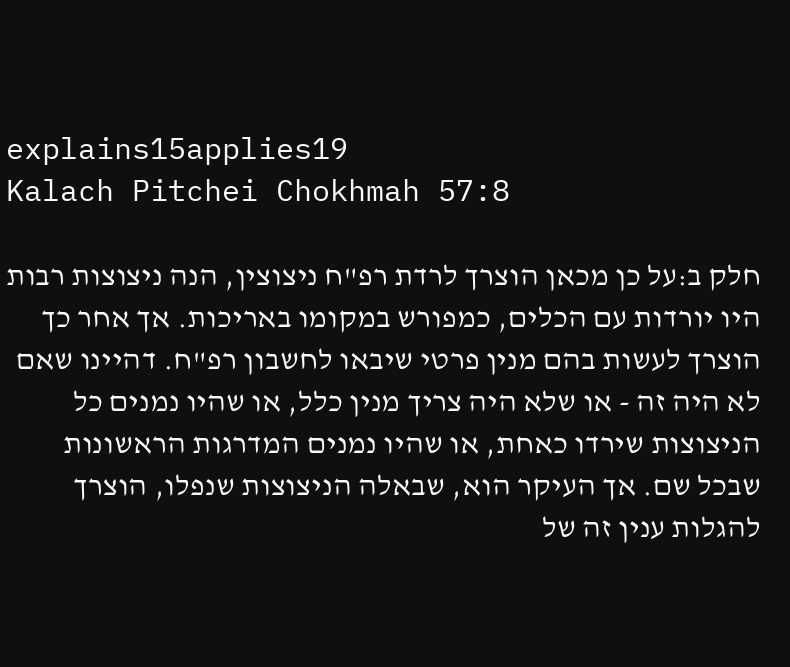explains15applies19
Kalach Pitchei Chokhmah 57:8

חלק ב:על כן מכאן הוצרך לרדת רפ"ח ניצוצין, הנה ניצוצות רבות היו יורדות עם הכלים, כמפורש במקומו באריכות. אך אחר כך הוצרך לעשות בהם מנין פרטי שיבאו לחשבון רפ"ח. דהיינו שאם לא היה זה - או שלא היה צריך מנין כלל, או שהיו נמנים כל הניצוצות שירדו כאחת, או שהיו נמנים המדרגות הראשונות שבכל שם. אך העיקר הוא, שבאלה הניצוצות שנפלו, הוצרך להגלות ענין זה של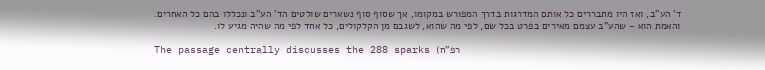ד' הע"ב, ואז היו מתבררים כל אותם המדרגות בדרך המפורש במקומו, אך שסוף סוף נשארים שולטים הד' הע"ב ונכללו בהם כל האחרים. והאמת הוא - שהע"ב עצמם מאירים בפרט בכל שם, לפי מה שהוא, לשגבם מן הקלקולים, כל אחד לפי מה שהיה מגיע לו.

The passage centrally discusses the 288 sparks (רפ"ח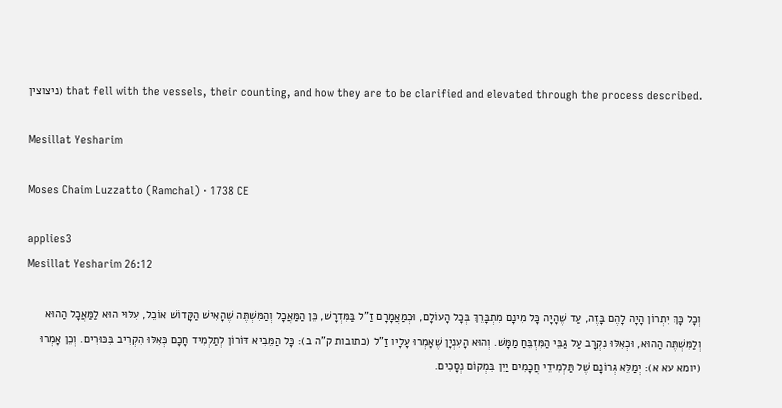ניצוצין) that fell with the vessels, their counting, and how they are to be clarified and elevated through the process described.

Mesillat Yesharim

Moses Chaim Luzzatto (Ramchal) · 1738 CE

applies3
Mesillat Yesharim 26:12

וְכָל כָּךְ יִתְרוֹן הָיָה לָהֶם בָּזֶה, עַד שֶׁהָיָה כָּל מִינָם מִתְבָּרֵךְ בְּכָל הָעוֹלָם, וּכְמַאֲמָרָם זַ"ל בַּמִּדְרָשׁ, כֵּן הַמַּאֲכָל וְהַמִּשְׁתֶּה שֶׁהָאִישׁ הַקָּדוֹשׁ אוֹכֵל, עִלּוּי הוּא לַמַּאֲכָל הַהוּא וְלַמִּשְׁתֶּה הַהוּא, וּכְאִלּוּ נִקְרָב עַל גַּבֵּי הַמִּזְבֵּחַ מַמָּשׁ. וְהוּא הָעִנְיָן שֶׁאָמְרוּ עָלָיו זַ"ל (כתובות ק"ה ב): כָּל הַמֵּבִיא דּוֹרוֹן לְתַלְמִיד חָכָם כְּאִלּוּ הִקְרִיב בִּכּוּרִים. וְכֵן אָמְרוּ (יומא עא א): יְמַלֵּא גְּרוֹנָם שֶׁל תַּלְמִידֵי חֲכָמִים יַיִן בִּמְקוֹם נְסָכִים.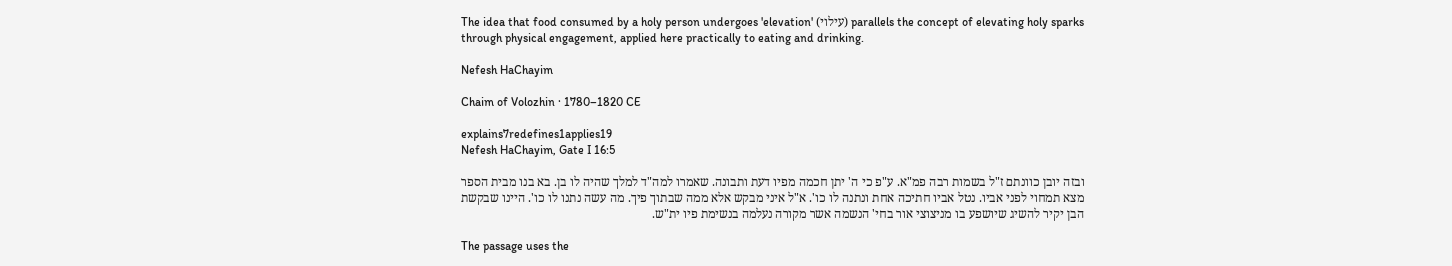The idea that food consumed by a holy person undergoes 'elevation' (עילוי) parallels the concept of elevating holy sparks through physical engagement, applied here practically to eating and drinking.

Nefesh HaChayim

Chaim of Volozhin · 1780–1820 CE

explains7redefines1applies19
Nefesh HaChayim, Gate I 16:5

ובזה יובן כוונתם ז"ל בשמות רבה פמ"א. ע"פ כי ה' יתן חכמה מפיו דעת ותבונה. שאמרו למה"ד למלך שהיה לו בן. בא בנו מבית הספר מצא תמחוי לפני אביו. נטל אביו חתיכה אחת ונתנה לו כו'. א"ל איני מבקש אלא ממה שבתוך פיך. מה עשה נתנו לו כו'. היינו שבקשת הבן יקיר להשיג שיושפע בו מניצוצי אור בחי' הנשמה אשר מקורה נעלמה בנשימת פיו ית"ש.

The passage uses the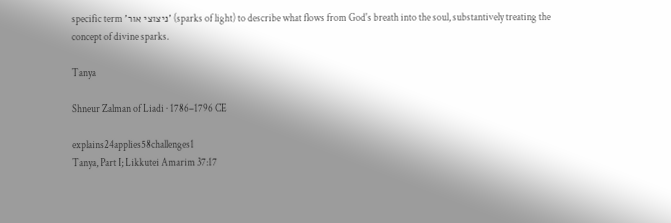specific term 'ניצוצי אור' (sparks of light) to describe what flows from God's breath into the soul, substantively treating the concept of divine sparks.

Tanya

Shneur Zalman of Liadi · 1786–1796 CE

explains24applies58challenges1
Tanya, Part I; Likkutei Amarim 37:17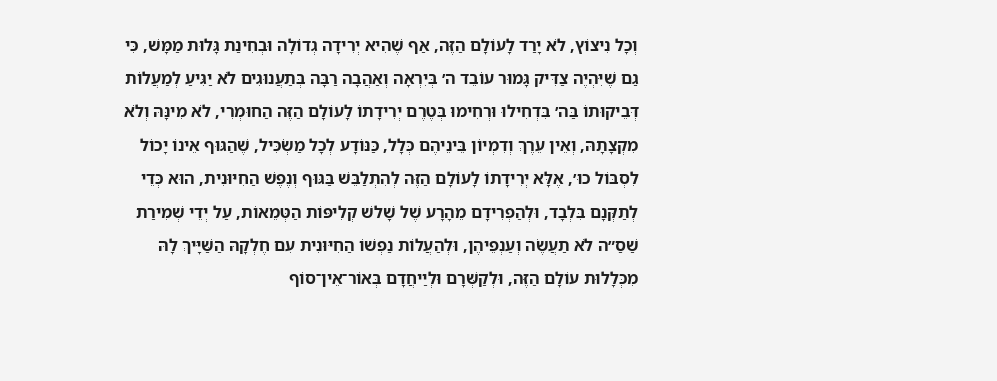וְכָל נִיצוֹץ, לֹא יָרַד לָעוֹלָם הַזֶּה, אַף שֶׁהִיא יְרִידָה גְדוֹלָה וּבְחִינַת גָּלוּת מַמָּשׁ, כִּי גַם שֶׁיִּהְיֶה צַדִּיק גָּמוּר עוֹבֵד ה׳ בְּיִרְאָה וְאַהֲבָה רַבָּה בְּתַעֲנוּגִים לֹא יַגִּיעַ לְמַעֲלוֹת דְּבֵיקוּתוֹ בַּה׳ בִּדְחִילוּ וּרְחִימוּ בְּטֶרֶם יְרִידָתוֹ לָעוֹלָם הַזֶּה הַחוּמְרִי, לֹא מִינָּהּ וְלֹא מִקְצָתָהּ, וְאֵין עֵרֶךְ וְדִמְיוֹן בֵּינֵיהֶם כְּלָל, כַּנּוֹדָע לְכָל מַשְׂכִּיל, שֶׁהַגּוּף אֵינוֹ יָכוֹל לִסְבּוֹל כוּ׳, אֶלָּא יְרִידָתוֹ לָעוֹלָם הַזֶּה לְהִתְלַבֵּשׁ בַּגּוּף וְנֶפֶשׁ הַחִיּוּנִית, הוּא כְּדֵי לְתַקְּנָם בִּלְבָד, וּלְהַפְרִידָם מֵהָרָע שֶׁל שָׁלשׁ קְלִיפּוֹת הַטְּמֵאוֹת, עַל יְדֵי שְׁמִירַת שַׁסַ״ה לֹא תַעֲשֶׂה וְעַנְפֵיהֶן, וּלְהַעֲלוֹת נַפְשׁוֹ הַחִיּוּנִית עִם חֶלְקָהּ הַשַּׁיָּיךְ לָהּ מִכְּלָלוּת עוֹלָם הַזֶּה, וּלְקַשְּׁרָם וּלְיַיחֲדָם בְּאוֹר־אֵין־סוֹף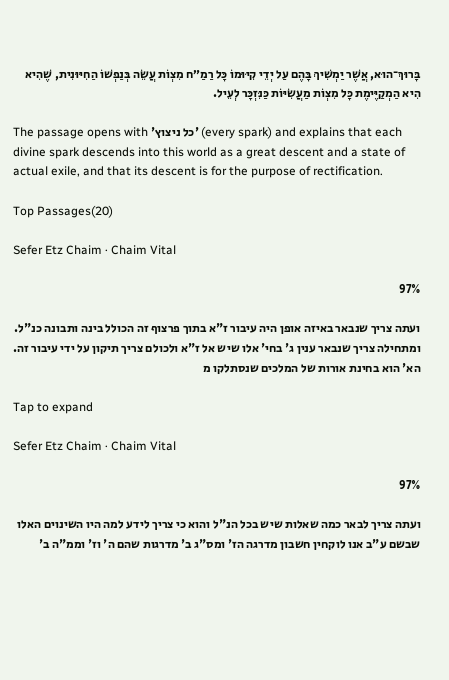בָּרוּךְ־הוּא, אֲשֶׁר יַמְשִׁיךְ בָּהֶם עַל יְדֵי קִיּוּמוֹ כָּל רַמַ״ח מִצְוֹת עֲשֵׂה בְּנַפְשׁוֹ הַחִיּוּנִית, שֶׁהִיא הִיא הַמְקַיֶּימֶת כָּל מִצְוֹת מַעֲשִׂיּוֹת כַּנִּזְכָּר לְעֵיל.

The passage opens with 'כל ניצוץ' (every spark) and explains that each divine spark descends into this world as a great descent and a state of actual exile, and that its descent is for the purpose of rectification.

Top Passages(20)

Sefer Etz Chaim · Chaim Vital

97%

ועתה צריך שנבאר באיזה אופן היה עיבור ז"א בתוך פרצוף זה הכולל בינה ותבונה כנ"ל. ומתחילה צריך שנבאר ענין ג' בחי' אלו שיש אל ז"א ולכולם צריך תיקון על ידי עיבור זה. הא' הוא בחינת אורות של המלכים שנסתלקו מ

Tap to expand

Sefer Etz Chaim · Chaim Vital

97%

ועתה צריך לבאר כמה שאלות שיש בכל הנ"ל והוא כי צריך לידע למה היו השינוים האלו שבשם ע"ב אנו לוקחין חשבון מדרגה הז' ומס"ג ב' מדרגות שהם ה' וז' וממ"ה ב'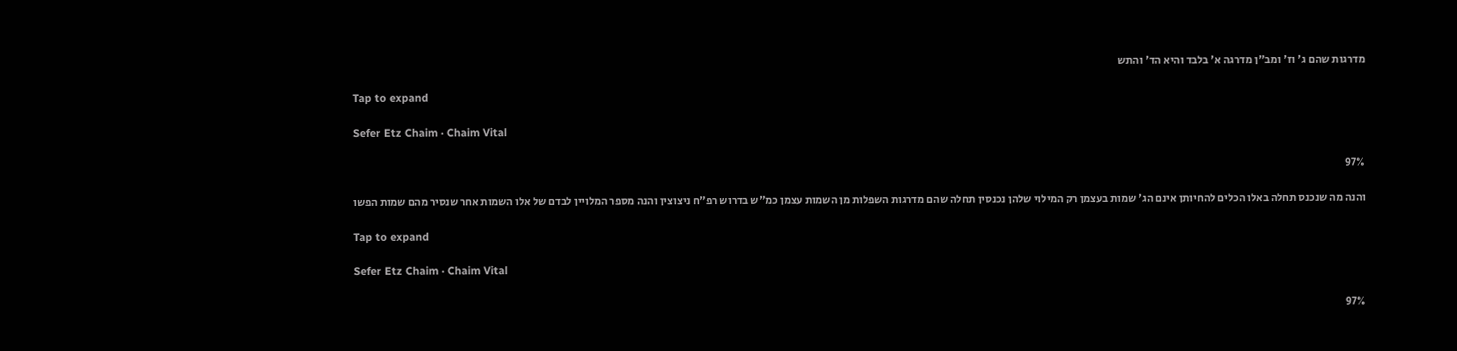מדרגות שהם ג' וז' ומב"ן מדרגה א' בלבד והיא הד' והתש

Tap to expand

Sefer Etz Chaim · Chaim Vital

97%

והנה מה שנכנס תחלה באלו הכלים להחיותן אינם הג' שמות בעצמן רק המילוי שלהן נכנסין תחלה שהם מדרגות השפלות מן השמות עצמן כמ"ש בדרוש רפ"ח ניצוצין והנה מספר המלויין לבדם של אלו השמות אחר שנסיר מהם שמות הפשו

Tap to expand

Sefer Etz Chaim · Chaim Vital

97%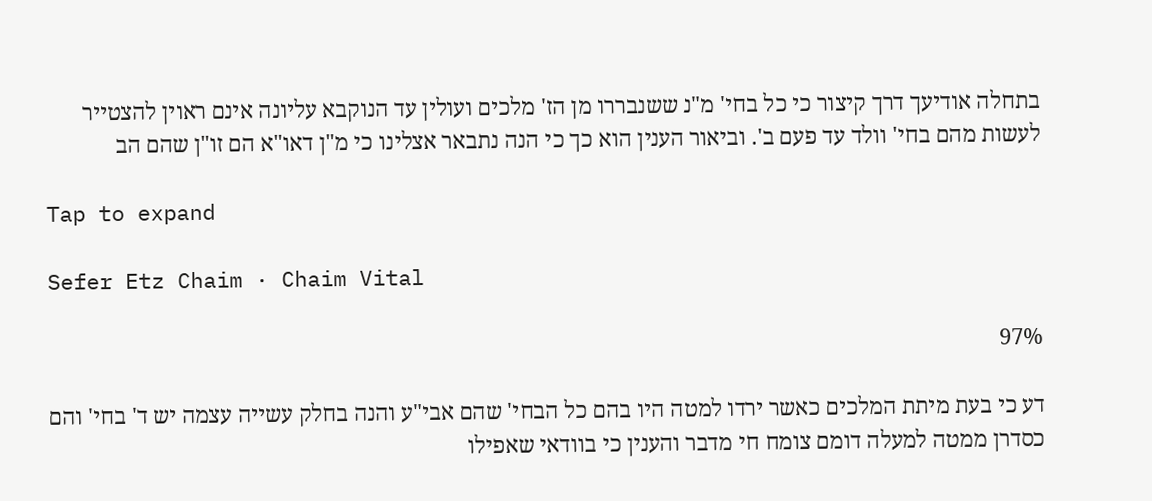בתחלה אודיעך דרך קיצור כי כל בחי' מ"נ ששנבררו מן הז' מלכים ועולין עד הנוקבא עליונה אינם ראוין להצטייר לעשות מהם בחי' וולד עד פעם ב'. וביאור הענין הוא כך כי הנה נתבאר אצלינו כי מ"ן דאו"א הם זו"ן שהם הב

Tap to expand

Sefer Etz Chaim · Chaim Vital

97%

דע כי בעת מיתת המלכים כאשר ירדו למטה היו בהם כל הבחי' שהם אבי"ע והנה בחלק עשייה עצמה יש ד' בחי' והם כסדרן ממטה למעלה דומם צומח חי מדבר והענין כי בוודאי שאפילו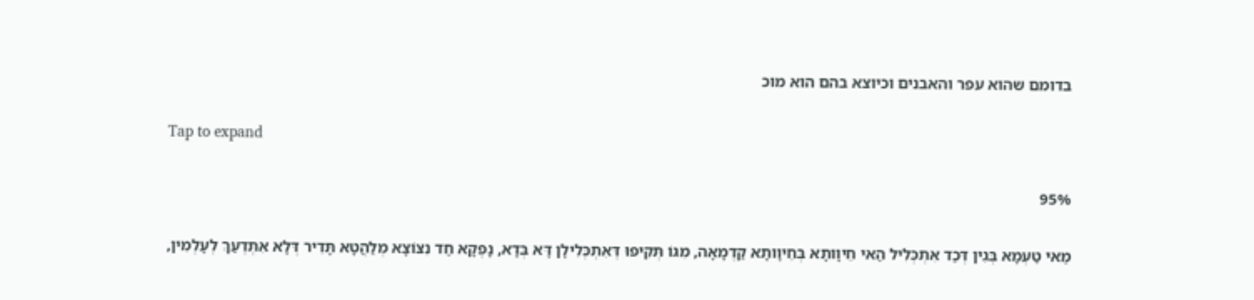בדומם שהוא עפר והאבנים וכיוצא בהם הוא מוכ

Tap to expand

95%

מַאי טַעְמָא בְּגִין דְּכַד אִתְכְּלִיל הַאי חֵיוָותָא בְּחֵיוָותָא קַדְמָאָה, מִגּוֹ תְּקִיפוּ דְּאִתְכְּלִילָן דָּא בְּדָא, נָפְקָא חַד נִצּוֹצָא מְלַהֲטָא תָּדִיר דְּלָא אִתְדְעַךְ לְעָלְמִין,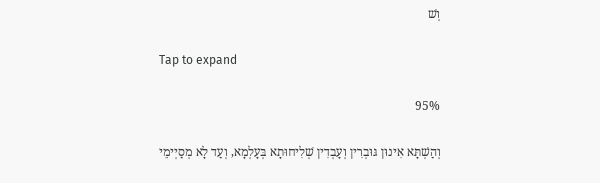וְשׁ

Tap to expand

95%

וְהַשְׁתָּא אִינוּן גּוּבְרִין וְעָבְדִין שְׁלִיחוּתָא בְּעָלְמָא, וְעַד לָא מְסַיְימֵי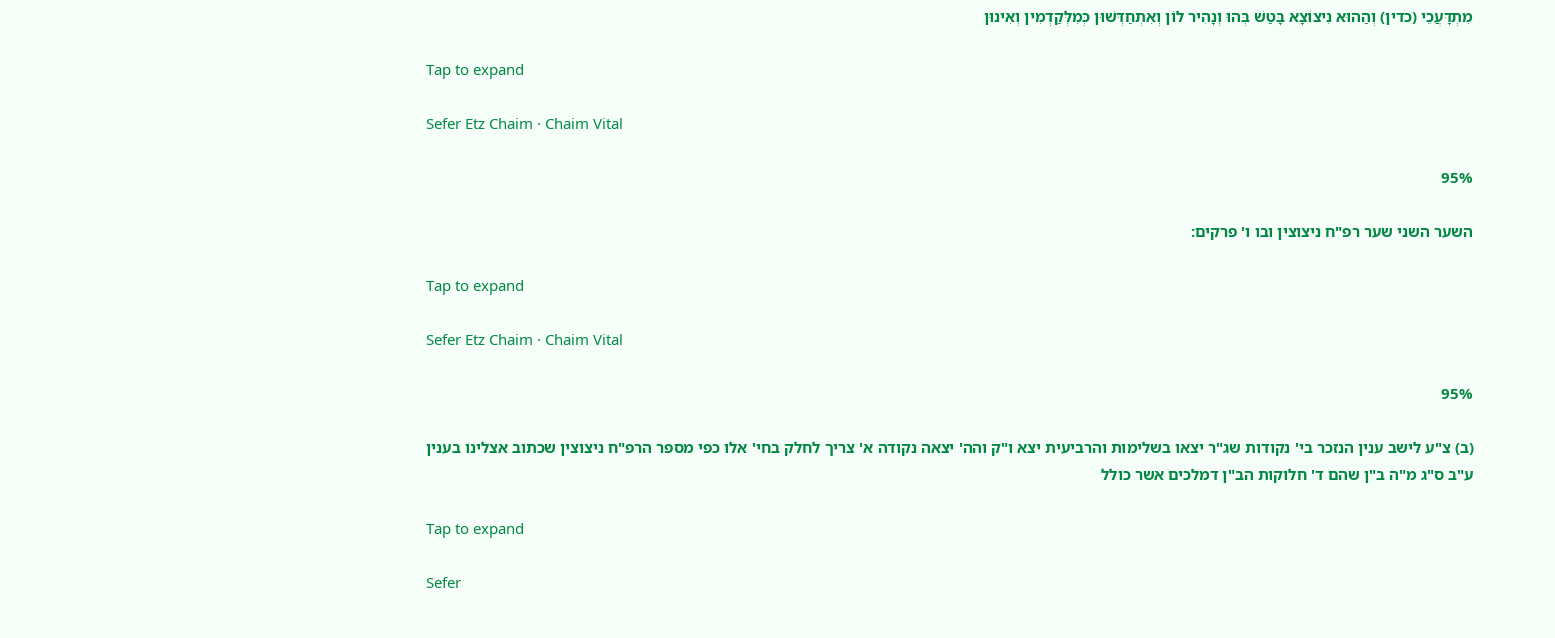מִתְדָּעֲכֵי (כדין) וְהַהוּא נִיצוֹצָא בָּטַשׁ בְּהוּ וְנָהִיר לוֹן וְאִתְחַדְּשׁוּן כְּמִלְּקַדְמִין וְאִינוּן

Tap to expand

Sefer Etz Chaim · Chaim Vital

95%

השער השני שער רפ"ח ניצוצין ובו ו' פרקים:

Tap to expand

Sefer Etz Chaim · Chaim Vital

95%

(ב) צ"ע לישב ענין הנזכר בי' נקודות שג"ר יצאו בשלימות והרביעית יצא ו"ק והה' יצאה נקודה א' צריך לחלק בחי' אלו כפי מספר הרפ"ח ניצוצין שכתוב אצלינו בענין ע"ב ס"ג מ"ה ב"ן שהם ד' חלוקות הב"ן דמלכים אשר כולל

Tap to expand

Sefer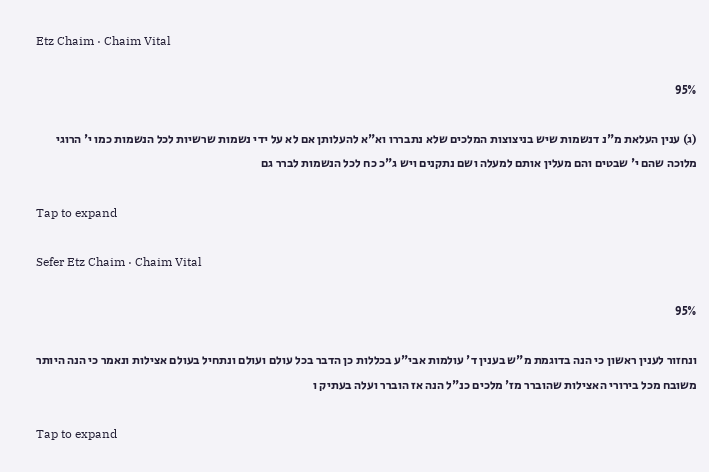Etz Chaim · Chaim Vital

95%

(ג) ענין העלאת מ"נ דנשמות שיש בניצוצות המלכים שלא נתבררו וא"א להעלותן אם לא על ידי נשמות שרשיות לכל הנשמות כמו י' הרוגי מלוכה שהם י' שבטים והם מעלין אותם למעלה ושם נתקנים ויש ג"כ כח לכל הנשמות לברר גם

Tap to expand

Sefer Etz Chaim · Chaim Vital

95%

ונחזור לענין ראשון כי הנה בדוגמת מ"ש בענין ד' עולמות אבי"ע בכללות כן הדבר בכל עולם ועולם ונתחיל בעולם אצילות ונאמר כי הנה היותר משובח מכל בירורי האצילות שהוברר מז' מלכים כנ"ל הנה אז הוברר ועלה בעתיק ו

Tap to expand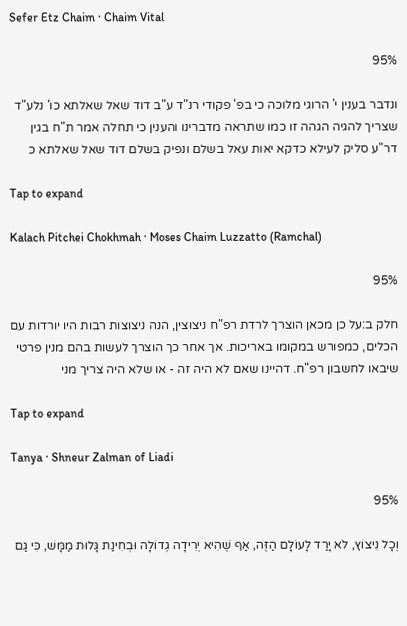Sefer Etz Chaim · Chaim Vital

95%

ונדבר בענין י' הרוגי מלוכה כי בפ' פקודי רנ"ד ע"ב דוד שאל שאלתא כו' נלע"ד שצריך להגיה הגהה זו כמו שתראה מדברינו והענין כי תחלה אמר ת"ח בגין דר"ע סליק לעילא כדקא יאות עאל בשלם ונפיק בשלם דוד שאל שאלתא כ

Tap to expand

Kalach Pitchei Chokhmah · Moses Chaim Luzzatto (Ramchal)

95%

חלק ב:על כן מכאן הוצרך לרדת רפ"ח ניצוצין, הנה ניצוצות רבות היו יורדות עם הכלים, כמפורש במקומו באריכות. אך אחר כך הוצרך לעשות בהם מנין פרטי שיבאו לחשבון רפ"ח. דהיינו שאם לא היה זה - או שלא היה צריך מני

Tap to expand

Tanya · Shneur Zalman of Liadi

95%

וְכָל נִיצוֹץ, לֹא יָרַד לָעוֹלָם הַזֶּה, אַף שֶׁהִיא יְרִידָה גְדוֹלָה וּבְחִינַת גָּלוּת מַמָּשׁ, כִּי גַם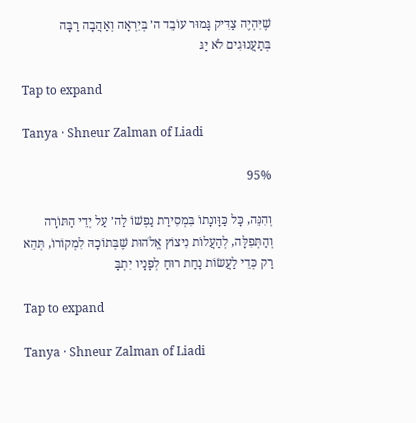שֶׁיִּהְיֶה צַדִּיק גָּמוּר עוֹבֵד ה׳ בְּיִרְאָה וְאַהֲבָה רַבָּה בְּתַעֲנוּגִים לֹא יַגּ

Tap to expand

Tanya · Shneur Zalman of Liadi

95%

וְהִנֵּה, כָּל כַּוָּונָתוֹ בִּמְסִירַת נַפְשׁוֹ לַה׳ עַל יְדֵי הַתּוֹרָה וְהַתְּפִלָּה, לְהַעֲלוֹת נִיצוֹץ אֱלֹהוּת שֶׁבְּתוֹכָהּ לִמְקוֹרוֹ, תְּהֵא רַק כְּדֵי לַעֲשׂוֹת נַחַת רוּחַ לְפָנָיו יִתְבָּ

Tap to expand

Tanya · Shneur Zalman of Liadi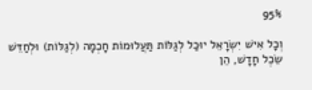95%

וְכָל אִישׁ יִשְׂרָאֵל יוּכַל לְגַלּוֹת תַּעֲלוּמוֹת חָכְמָה (לְגַלּוֹת) וּלְחַדֵּשׁ שֵׂכֶל חָדָשׁ, הֵן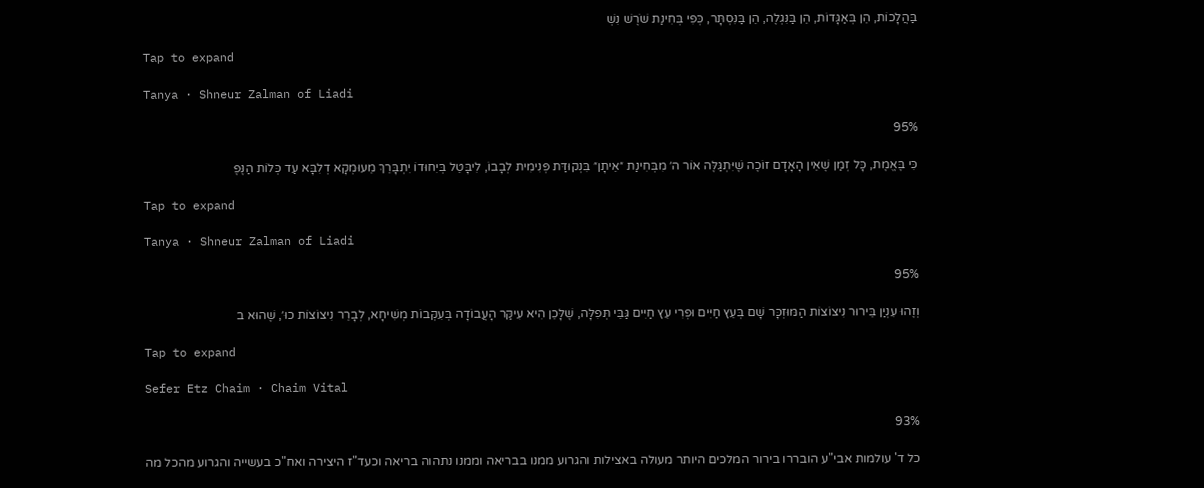בַּהֲלָכוֹת, הֵן בְּאַגָּדוֹת, הֵן בַּנִּגְלֶה, הֵן בַּנִּסְתָּר, כְּפִי בְּחִינַת שֹׁרֶשׁ נִשְׁ

Tap to expand

Tanya · Shneur Zalman of Liadi

95%

כִּי בֶּאֱמֶת, כָּל זְמַן שֶׁאֵין הָאָדָם זוֹכֶה שֶׁיִּתְגַּלֶּה אוֹר ה׳ מִבְּחִינַת ״אֵיתָן״ בִּנְקוּדַּת פְּנִימִית לְבָבוֹ, לִיבָּטֵל בְּיִחוּדוֹ יִתְבָּרֵךְ מֵעוּמְקָא דְלִבָּא עַד כְּלוֹת הַנֶּפֶ

Tap to expand

Tanya · Shneur Zalman of Liadi

95%

וְזֶהוּ עִנְיַן בֵּירוּר נִיצוֹצוֹת הַמּוּזְכָּר שָׁם בְּעֵץ חַיִּים וּפְרִי עֵץ חַיִּים גַּבֵּי תְּפִלָּה, שֶׁלָּכֵן הִיא עִיקַּר הָעֲבוֹדָה בְּעִקְּבוֹת מְשִׁיחָא, לְבָרֵר נִיצוֹצוֹת כוּ׳, שֶׁהוּא ב

Tap to expand

Sefer Etz Chaim · Chaim Vital

93%

כל ד' עולמות אבי"ע הובררו בירור המלכים היותר מעולה באצילות והגרוע ממנו בבריאה וממנו נתהוה בריאה וכעד"ז היצירה ואח"כ בעשייה והגרוע מהכל מה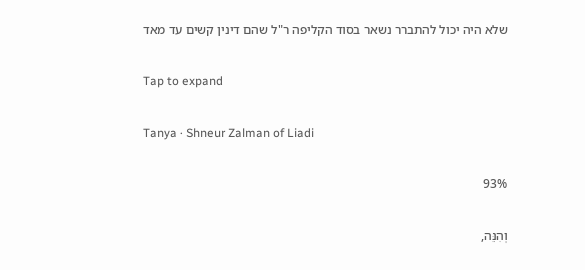שלא היה יכול להתברר נשאר בסוד הקליפה ר"ל שהם דינין קשים עד מאד

Tap to expand

Tanya · Shneur Zalman of Liadi

93%

וְהִנֵּה,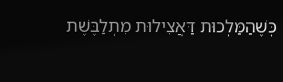כְּשֶׁהַמַּלְכוּת דַּאֲצִילוּת מִתְלַבֶּשֶׁת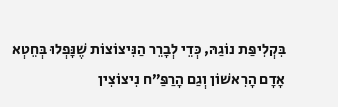בִּקְלִיפַּת נוֹגַהּ, כְּדֵי לְבָרֵר הַנִּיצוֹצוֹת שֶׁנָּפְלוּ בְּחֵטְא אָדָם הָרִאשׁוֹן וְגַם הָרַפַּ״ח נִיצוֹצִין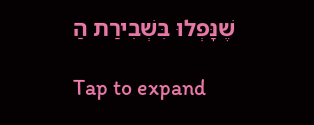שֶׁנָּפְלוּ בִּשְׁבִירַת הַ

Tap to expand